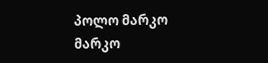პოლო მარკო
მარკო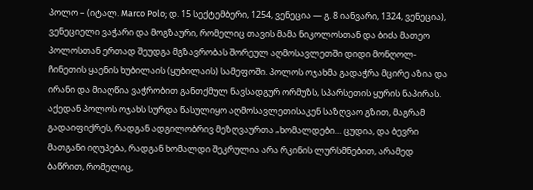პოლო – (იტალ. Marco Polo; დ. 15 სექტემბერი, 1254, ვენეცია — გ. 8 იანვარი, 1324, ვენეცია), ვენეციელი ვაჭარი და მოგზაური, რომელიც თავის მამა ნიკოლოსთან და ბიძა მათეო პოლოსთან ერთად შეუდგა მგზავრობას შორეულ აღმოსავლეთში დიდი მონღოლ-ჩინეთის ყაენის ხუბილაის (ყუბილაის) სამეფოში. პოლოს ოჯახმა გადაჭრა მცირე აზია და ირანი და მიაღწია ვაჭრობით განთქმულ ნავსადგურ ორმუზს, სპარსეთის ყურის ნაპირას. აქედან პოლოს ოჯახს სურდა წასულიყო აღმოსავლეთისაკენ საზღვაო გზით, მაგრამ გადაიფიქრეს, რადგან ადგილობრივ მეზღვაურთა „ხომალდები… ცუდია, და ბევრი მათგანი იღუპება, რადგან ხომალდი შეკრულია არა რკინის ლურსმნებით, არამედ ბაწრით, რომელიც,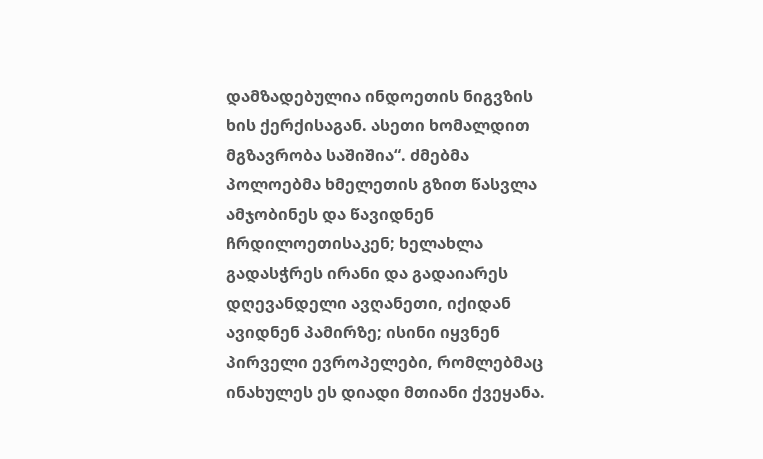დამზადებულია ინდოეთის ნიგვზის ხის ქერქისაგან. ასეთი ხომალდით მგზავრობა საშიშია“. ძმებმა პოლოებმა ხმელეთის გზით წასვლა ამჯობინეს და წავიდნენ ჩრდილოეთისაკენ; ხელახლა გადასჭრეს ირანი და გადაიარეს დღევანდელი ავღანეთი, იქიდან ავიდნენ პამირზე; ისინი იყვნენ პირველი ევროპელები, რომლებმაც ინახულეს ეს დიადი მთიანი ქვეყანა.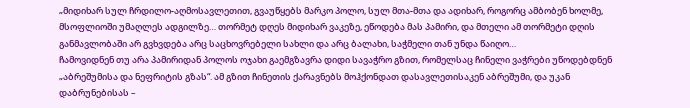„მიდიხარ სულ ჩრდილო-აღმოსავლეთით, გვაუწყებს მარკო პოლო, სულ მთა-მთა და ადიხარ, როგორც ამბობენ ხოლმე, მსოფლიოში უმაღლეს ადგილზე… თორმეტ დღეს მიდიხარ ვაკეზე, ეწოდება მას პამირი, და მთელი ამ თორმეტი დღის განმავლობაში არ გვხვდება არც საცხოვრებელი სახლი და არც ბალახი, საჭმელი თან უნდა წაიღო…
ჩამოვიდნენ თუ არა პამირიდან პოლოს ოჯახი გაემგზავრა დიდი სავაჭრო გზით, რომელსაც ჩინელი ვაჭრები უწოდებდნენ „აბრეშუმისა და ნეფრიტის გზას“. ამ გზით ჩინეთის ქარავნებს მოჰქონდათ დასავლეთისაკენ აბრეშუმი, და უკან დაბრუნებისას –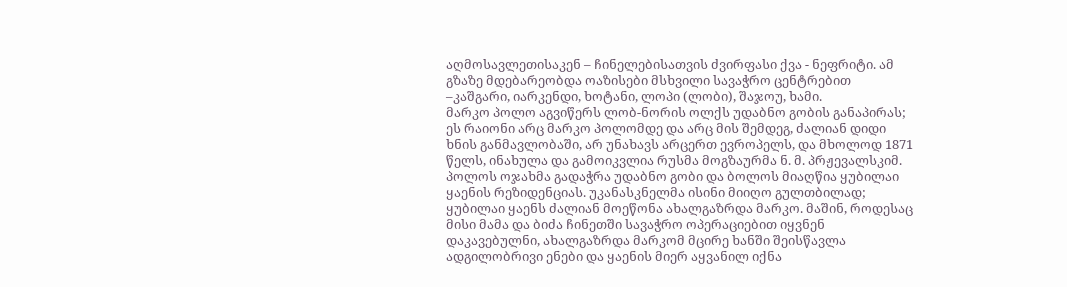აღმოსავლეთისაკენ – ჩინელებისათვის ძვირფასი ქვა - ნეფრიტი. ამ გზაზე მდებარეობდა ოაზისები მსხვილი სავაჭრო ცენტრებით –კაშგარი, იარკენდი, ხოტანი, ლოპი (ლობი), შაჯოუ, ხამი.
მარკო პოლო აგვიწერს ლობ-ნორის ოლქს უდაბნო გობის განაპირას; ეს რაიონი არც მარკო პოლომდე და არც მის შემდეგ, ძალიან დიდი ხნის განმავლობაში, არ უნახავს არცერთ ევროპელს, და მხოლოდ 1871 წელს, ინახულა და გამოიკვლია რუსმა მოგზაურმა ნ. მ. პრჟევალსკიმ. პოლოს ოჯახმა გადაჭრა უდაბნო გობი და ბოლოს მიაღწია ყუბილაი ყაენის რეზიდენციას. უკანასკნელმა ისინი მიიღო გულთბილად; ყუბილაი ყაენს ძალიან მოეწონა ახალგაზრდა მარკო. მაშინ, როდესაც მისი მამა და ბიძა ჩინეთში სავაჭრო ოპერაციებით იყვნენ დაკავებულნი, ახალგაზრდა მარკომ მცირე ხანში შეისწავლა ადგილობრივი ენები და ყაენის მიერ აყვანილ იქნა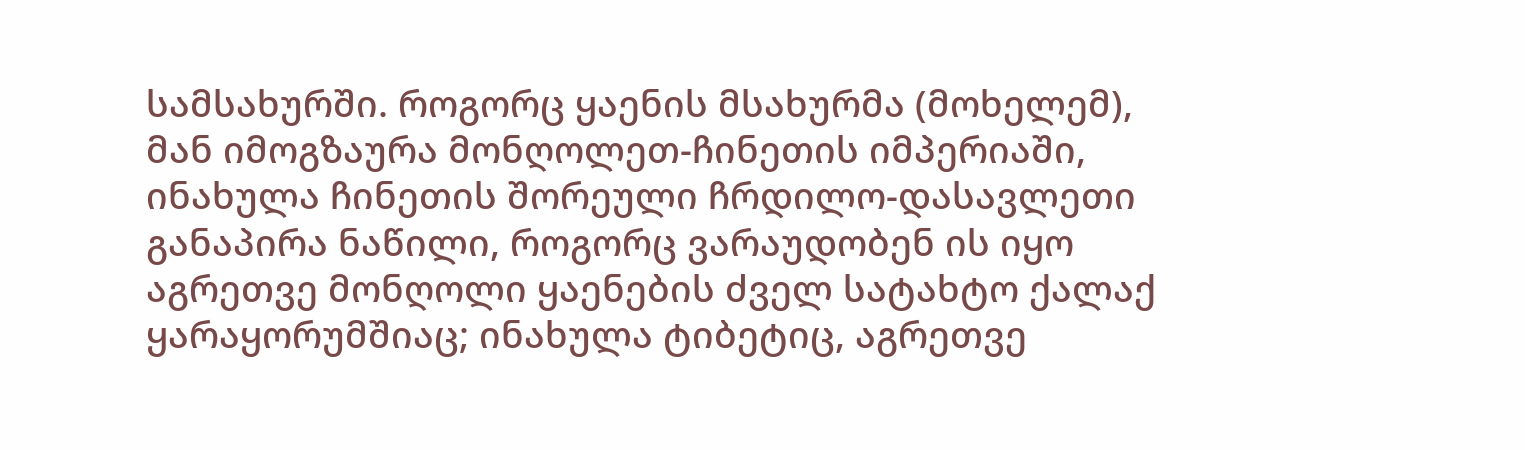სამსახურში. როგორც ყაენის მსახურმა (მოხელემ), მან იმოგზაურა მონღოლეთ-ჩინეთის იმპერიაში, ინახულა ჩინეთის შორეული ჩრდილო-დასავლეთი განაპირა ნაწილი, როგორც ვარაუდობენ ის იყო აგრეთვე მონღოლი ყაენების ძველ სატახტო ქალაქ ყარაყორუმშიაც; ინახულა ტიბეტიც, აგრეთვე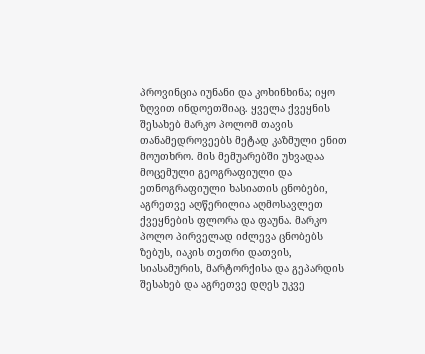პროვინცია იუნანი და კოხინხინა; იყო ზღვით ინდოეთშიაც. ყველა ქვეყნის შესახებ მარკო პოლომ თავის თანამედროვეებს მეტად კაზმული ენით მოუთხრო. მის მემუარებში უხვადაა მოცემული გეოგრაფიული და ეთნოგრაფიული ხასიათის ცნობები, აგრეთვე აღწერილია აღმოსავლეთ ქვეყნების ფლორა და ფაუნა. მარკო პოლო პირველად იძლევა ცნობებს ზებუს, იაკის თეთრი დათვის, სიასამურის, მარტორქისა და გეპარდის შესახებ და აგრეთვე დღეს უკვე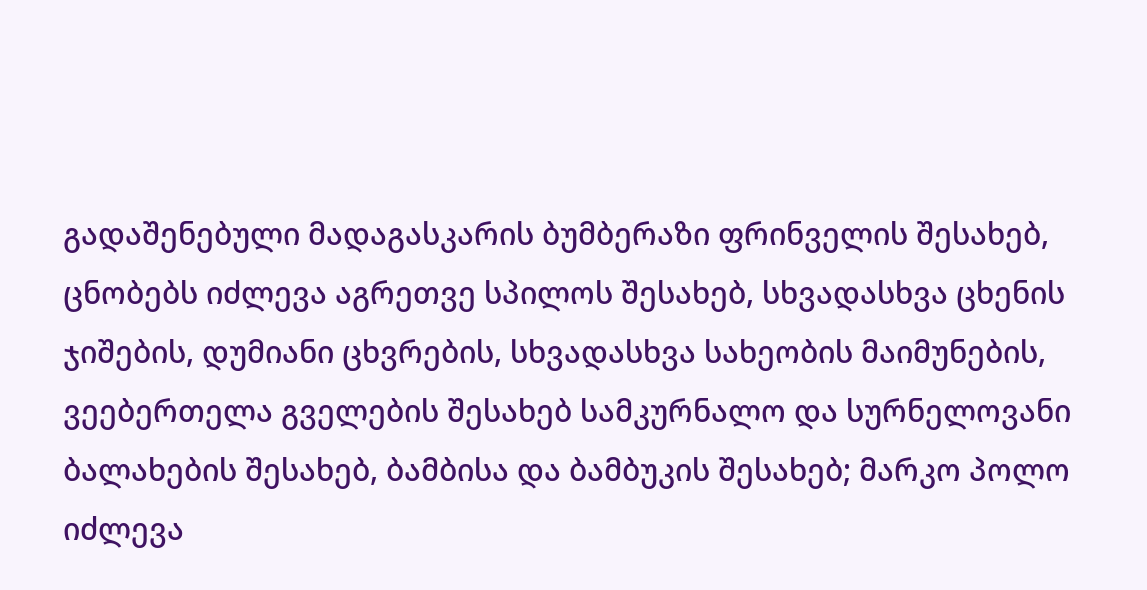გადაშენებული მადაგასკარის ბუმბერაზი ფრინველის შესახებ, ცნობებს იძლევა აგრეთვე სპილოს შესახებ, სხვადასხვა ცხენის ჯიშების, დუმიანი ცხვრების, სხვადასხვა სახეობის მაიმუნების, ვეებერთელა გველების შესახებ სამკურნალო და სურნელოვანი ბალახების შესახებ, ბამბისა და ბამბუკის შესახებ; მარკო პოლო იძლევა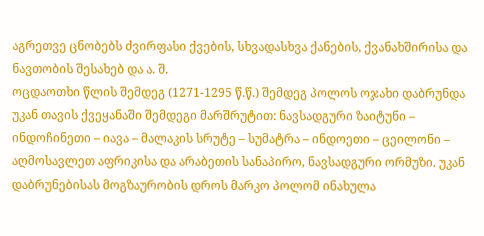აგრეთვე ცნობებს ძვირფასი ქვების, სხვადასხვა ქანების, ქვანახშირისა და ნავთობის შესახებ და ა. შ.
ოცდაოთხი წლის შემდეგ (1271-1295 წ.წ.) შემდეგ პოლოს ოჯახი დაბრუნდა უკან თავის ქვეყანაში შემდეგი მარშრუტით: ნავსადგური ზაიტუნი – ინდოჩინეთი – იავა – მალაკის სრუტე – სუმატრა – ინდოეთი – ცეილონი – აღმოსავლეთ აფრიკისა და არაბეთის სანაპირო, ნავსადგური ორმუზი. უკან დაბრუნებისას მოგზაურობის დროს მარკო პოლომ ინახულა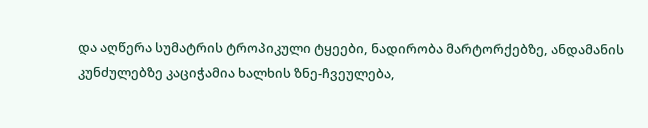და აღწერა სუმატრის ტროპიკული ტყეები, ნადირობა მარტორქებზე, ანდამანის კუნძულებზე კაციჭამია ხალხის ზნე-ჩვეულება,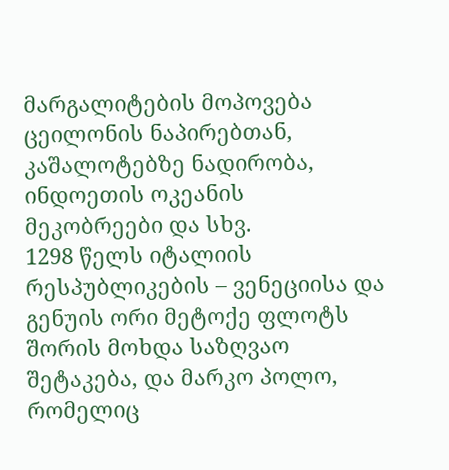მარგალიტების მოპოვება ცეილონის ნაპირებთან, კაშალოტებზე ნადირობა, ინდოეთის ოკეანის მეკობრეები და სხვ.
1298 წელს იტალიის რესპუბლიკების – ვენეციისა და გენუის ორი მეტოქე ფლოტს შორის მოხდა საზღვაო შეტაკება, და მარკო პოლო, რომელიც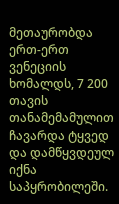მეთაურობდა ერთ-ერთ ვენეციის ხომალდს, 7 200 თავის თანამემამულით ჩავარდა ტყვედ და დამწყვდეულ იქნა საპყრობილეში.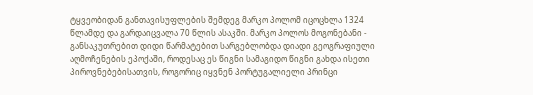ტყვეობიდან განთავისუფლების შემდეგ მარკო პოლომ იცოცხლა 1324 წლამდე და გარდაიცვალა 70 წლის ასაკში. მარკო პოლოს მოგონებანი - განსაკუთრებით დიდი წარმატებით სარგებლობდა დიადი გეოგრაფიული აღმოჩენების ეპოქაში, როდესაც ეს წიგნი სამაგიდო წიგნი გახდა ისეთი პიროვნებებისათვის, როგორიც იყვნენ პორტუგალიელი პრინცი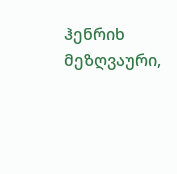ჰენრიხ მეზღვაური,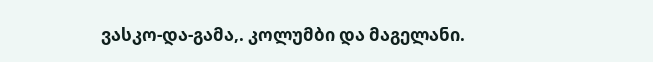ვასკო-და-გამა,. კოლუმბი და მაგელანი.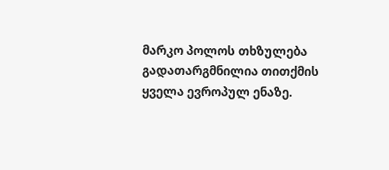მარკო პოლოს თხზულება გადათარგმნილია თითქმის ყველა ევროპულ ენაზე.